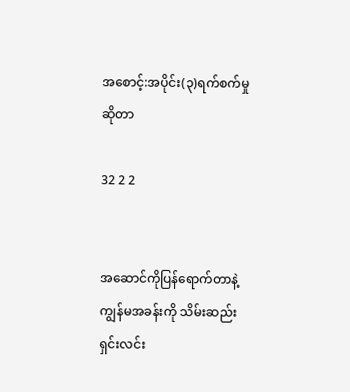အစောင့်:အပိုင်း(၃)ရက်စက်မှုဆိုတာ

32 2 2


အဆောင်ကိုပြန်ရောက်တာနဲ့ ကျွန်မအခန်းကို သိမ်းဆည်းရှင်းလင်း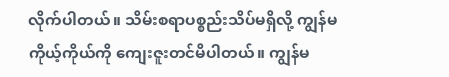လိုက်ပါတယ်။ သိမ်းစရာပစ္စည်းသိပ်မရှိလို့ ကျွန်မ ကိုယ့်ကိုယ်ကို ကျေးဇူးတင်မိပါတယ်။ ကျွန်မ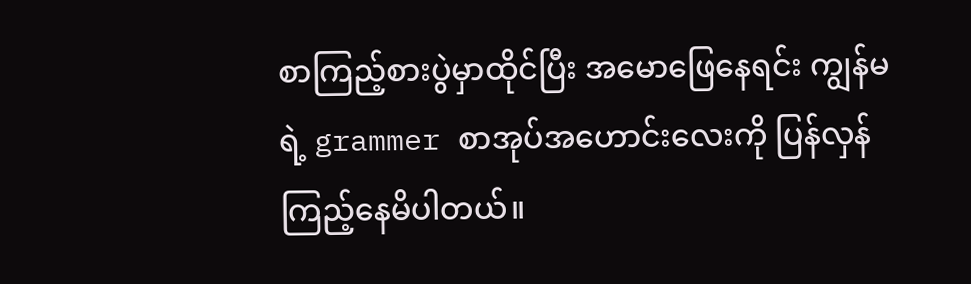စာကြည့်စားပွဲမှာထိုင်ပြီး အမောဖြေနေရင်း ကျွန်မရဲ့ grammer စာအုပ်အဟောင်းလေးကို ပြန်လှန်ကြည့်နေမိပါတယ်။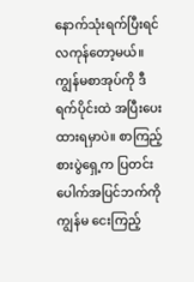နောက်သုံးရက်ပြီးရင် လကုန်တော့မယ်။ ကျွန်မစာအုပ်ကို ဒီရက်ပိုင်းထဲ အပြီးပေးထားရမှာပဲ။ စာကြည့်စားပွဲရှေ့က ပြတင်းပေါက်အပြင်ဘက်ကို ကျွန်မ ငေးကြည့်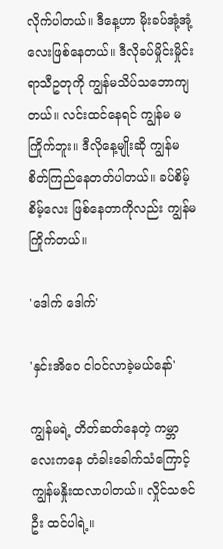လိုက်ပါတယ်။ ဒီနေ့ဟာ မိုးခပ်အုံ့အုံ့လေးဖြစ်နေတယ်။ ဒီလိုခပ်မှိုင်းမှိုင်းရာသီဥတုကို ကျွန်မသိပ်သဘောကျတယ်။ လင်းထင်နေရင် ကျွန်မ မကြိုက်ဘူး။ ဒီလိုနေ့မျိုးဆို ကျွန်မ စိတ်ကြည်နေတတ်ပါတယ်။ ခပ်စိမ့်စိမ့်လေး ဖြစ်နေတာကိုလည်း ကျွန်မကြိုက်တယ်။

'ဒေါက် ဒေါက်'

'နှင်းအိဝေ ငါဝင်လာခဲ့မယ်နော်'

ကျွန်မရဲ့ တိတ်ဆတ်နေတဲ့ ကမ္ဘာလေးကနေ တံခါးခေါက်သံကြောင့် ကျွန်မနှိုးထလာပါတယ်။ လှိုင်သဇင်ဦး ထင်ပါရဲ့။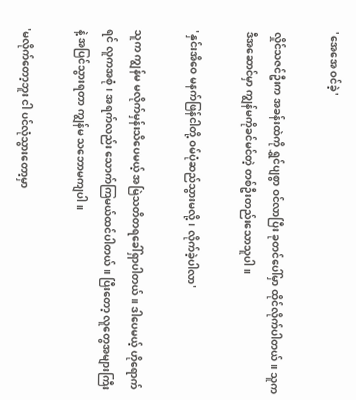'အေအေ ဝင်ခဲ့'

လှိုင်သဇင်ဦးက အခန်းထဲကို ရွှင်ပျစွာ ဝင်လာပြီး ခုတင်ပေါ်မှာ ထိုင်လိုက်ပါတယ်။ သူက ဒီအဆောင်မှာ ကျွန်မကိုခင်မင်တဲ့ တစ်ဦးတည်းသောသူပါ။

'နှင်းအိဝေ မနက်ဖြန်ငါတို့ ဝမ်ပုံဆည်သွားမလို့၊ လိုက်ခဲ့ပါလာ'

သူက ကျွန်မ မလိုက်မှန်းသိပေမယ့် အမြဲသတိတရခေါ်ရှာပါတယ်။ ဒါပေမယ့် ဟိုရောက်ရင် လူကအစုံ၊ အရက်လည်း သောက်ကြမယ်ထင်ပါတယ်။ ပြီးတော့ လူတွေအများကြီးနဲ့ အပြင်သွားရတာ ကျွန်မ သဘောမကျပါ။

'မလိုက်တော့ဘူး ငါ ပင်လုံသွားတော့မှာ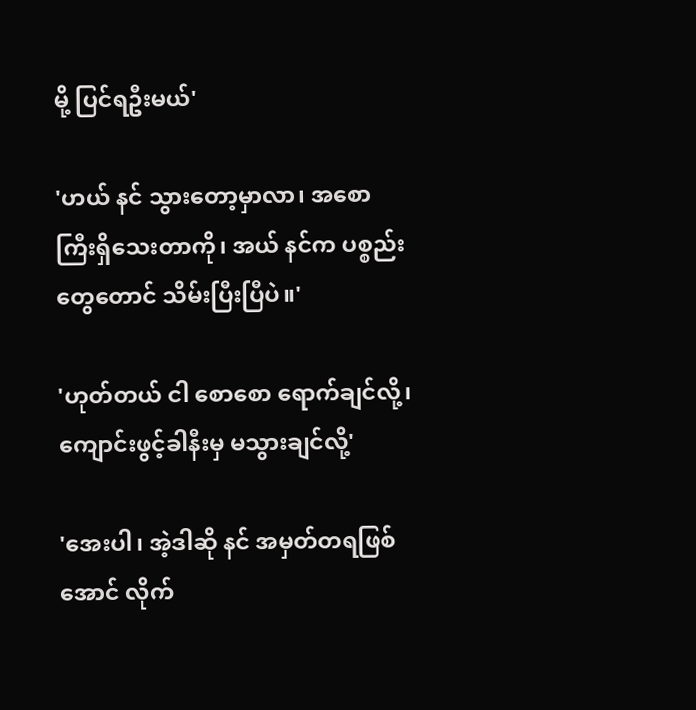မို့ ပြင်ရဦးမယ်'

'ဟယ် နင် သွားတော့မှာလာ၊ အစောကြီးရှိသေးတာကို၊ အယ် နင်က ပစ္စည်းတွေတောင် သိမ်းပြီးပြီပဲ။'

'ဟုတ်တယ် ငါ စောစော ရောက်ချင်လို့၊ ကျောင်းဖွင့်ခါနီးမှ မသွားချင်လို့'

'အေးပါ၊ အဲ့ဒါဆို နင် အမှတ်တရဖြစ်အောင် လိုက်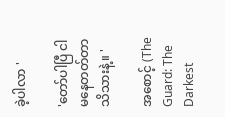ခဲ့ပါလာ '

'တော်ပါပြီ ငါမနေတတ်တာ သိသားနဲ့။ '

အစောင့် (The Guard: The Darkest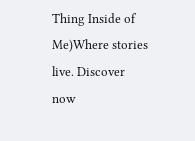Thing Inside of Me)Where stories live. Discover now